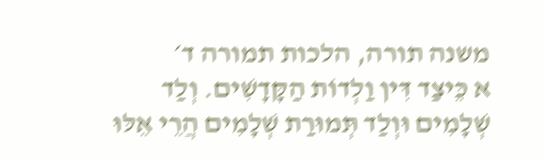משנה תורה, הלכות תמורה ד׳
א כֵּיצַד דִּין וַלְדוֹת הַקָּדָשִׁים. וְלַד שְׁלָמִים וּוְלַד תְּמוּרַת שְׁלָמִים הֲרֵי אֵלּוּ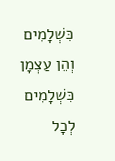כִּשְׁלָמִים וְהֵן עַצְמָן כִּשְׁלָמִים לְכָל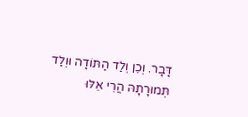דָּבָר. וְכֵן וְלַד הַתּוֹדָה וּוְלַד תְּמוּרָתָהּ הֲרֵי אֵלּוּ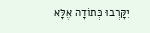יִקָּרְבוּ כְּתוֹדָה אֶלָּא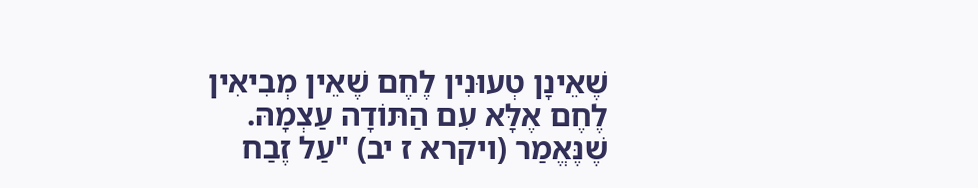שֶׁאֵינָן טְעוּנִין לֶחֶם שֶׁאֵין מְבִיאִין לֶחֶם אֶלָּא עִם הַתּוֹדָה עַצְמָהּ. שֶׁנֶּאֱמַר (ויקרא ז יב) "עַל זֶבַח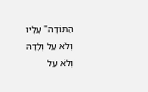הַתּוֹדָה" עָלָיו וְלֹא עַל וְלָדָהּ וְלֹא עַל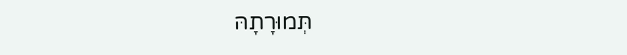תְּמוּרָתָהּ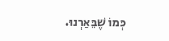כְּמוֹ שֶׁבֵּאַרְנוּ.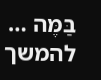בַּמֶּה … להמשך